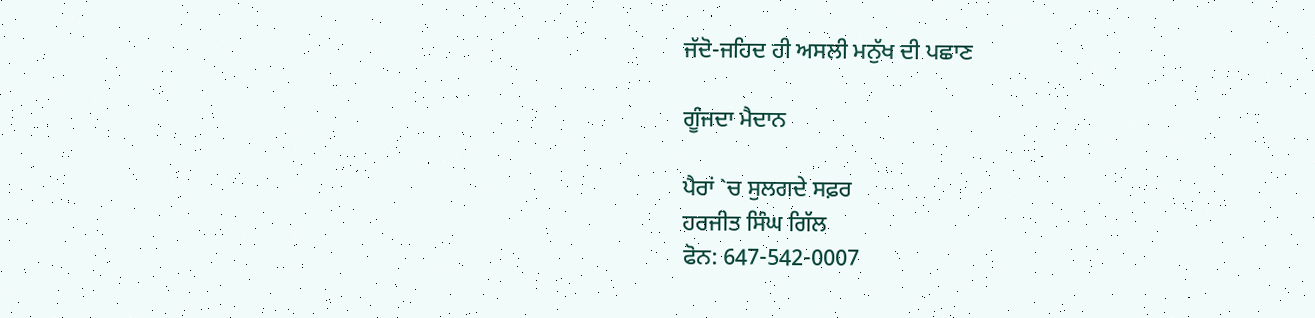ਜੱਦੋ-ਜਹਿਦ ਹੀ ਅਸਲੀ ਮਨੁੱਖ ਦੀ ਪਛਾਣ

ਗੂੰਜਦਾ ਮੈਦਾਨ

ਪੈਰਾਂ `ਚ ਸੁਲਗਦੇ ਸਫ਼ਰ
ਹਰਜੀਤ ਸਿੰਘ ਗਿੱਲ
ਫੋਨ: 647-542-0007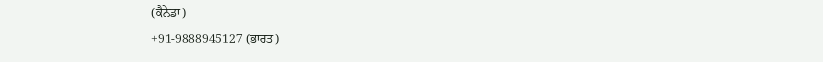(ਕੈਨੇਡਾ)
+91-9888945127 (ਭਾਰਤ)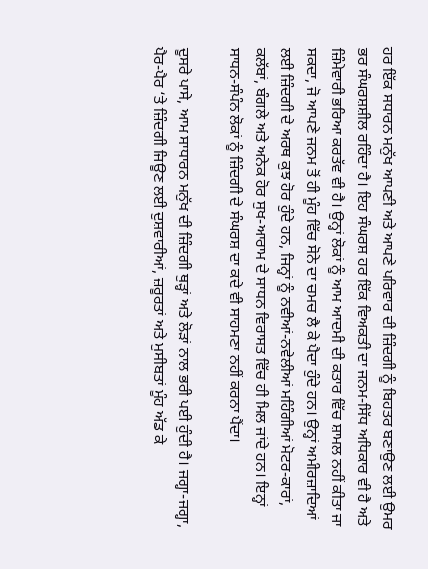ਹਰ ਇੱਕ ਸਧਾਰਨ ਮਨੁੱਖ ਆਪਣੀ ਅਤੇ ਆਪਣੇ ਪਰਿਵਾਰ ਦੀ ਜ਼ਿੰਦਗੀ ਨੂੰ ਬਿਹਤਰ ਬਣਾਉਣ ਲਈ ਉਮਰ ਭਰ ਸੰਘਰਸ਼ਸ਼ੀਲ ਰਹਿੰਦਾ ਹੈ। ਇਹ ਸੰਘਰਸ਼ ਹਰ ਇੱਕ ਵਿਅਕਤੀ ਦਾ ਜਨਮ-ਸਿੱਧ ਅਧਿਕਾਰ ਵੀ ਹੈ ਅਤੇ ਜ਼ਿੰਮੇਵਾਰੀ ਭਰਿਆ ਕਰਤੱਵ ਵੀ ਹੈ। ਉਨ੍ਹਾਂ ਲੋਕਾਂ ਨੂੰ ਆਮ ਆਦਮੀ ਦੀ ਕਤਾਰ ਵਿੱਚ ਸ਼ਾਮਲ ਨਹੀਂ ਕੀਤਾ ਜਾ ਸਕਦਾ, ਜੋ ਆਪਣੇ ਜਨਮ ਤੋਂ ਹੀ ਮੂੰਹ ਵਿੱਚ ਸੋਨੇ ਦਾ ਚਮਚ ਲੈ ਕੇ ਪੈਦਾ ਹੁੰਦੇ ਹਨ। ਉਨ੍ਹਾਂ ਅਮੀਰਜ਼ਾਦਿਆਂ ਲਈ ਜ਼ਿੰਦਗੀ ਦੇ ਅਰਥ ਕੁਝ ਹੋਰ ਹੁੰਦੇ ਹਨ, ਜਿਨ੍ਹਾਂ ਨੂੰ ਨਵੀਆਂ-ਨਵੇਲੀਆਂ ਮਹਿੰਗੀਆਂ ਮੋਟਰ-ਕਾਰਾਂ, ਕਲੱਬਾਂ, ਬੰਗਲੇ ਅਤੇ ਅਨੇਕ ਹੋਰ ਸੁਖ-ਆਰਾਮ ਦੇ ਸਾਧਨ ਵਿਰਾਸਤ ਵਿੱਚ ਹੀ ਮਿਲ ਜਾਂਦੇ ਹਨ। ਇਨ੍ਹਾਂ ਸਾਧਨ-ਸੰਪੰਨ ਲੋਕਾਂ ਨੂੰ ਜ਼ਿੰਦਗੀ ਦੇ ਸੰਘਰਸ਼ ਦਾ ਕਦੇ ਵੀ ਸਾਹਮਣਾ ਨਹੀਂ ਕਰਨਾ ਪੈਂਦਾ।

ਦੂਸਰੇ ਪਾਸੇ, ਆਮ ਸਾਧਾਰਨ ਮਨੁੱਖ ਦੀ ਜ਼ਿੰਦਗੀ ਥੁੜ੍ਹਾਂ ਅਤੇ ਲੋੜਾਂ ਨਾਲ ਭਰੀ ਪਈ ਹੁੰਦੀ ਹੈ। ਜਗ੍ਹਾ-ਜਗ੍ਹਾ, ਪੈਰ-ਪੈਰ ‘ਤੇ ਜ਼ਿੰਦਗੀ ਜਿਊਣ ਲਈ ਦੁਸ਼ਵਾਰੀਆਂ, ਜ਼ਰੂਰਤਾਂ ਅਤੇ ਮੁਸੀਬਤਾਂ ਮੂੰਹ ਅੱਡ ਕੇ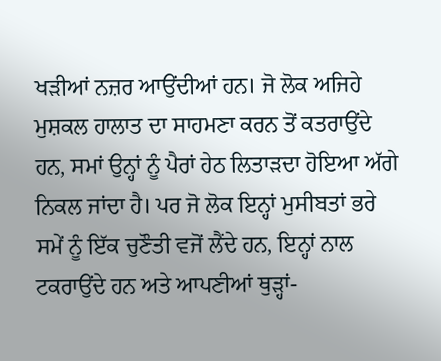ਖੜੀਆਂ ਨਜ਼ਰ ਆਉਂਦੀਆਂ ਹਨ। ਜੋ ਲੋਕ ਅਜਿਹੇ ਮੁਸ਼ਕਲ ਹਾਲਾਤ ਦਾ ਸਾਹਮਣਾ ਕਰਨ ਤੋਂ ਕਤਰਾਉਂਦੇ ਹਨ, ਸਮਾਂ ਉਨ੍ਹਾਂ ਨੂੰ ਪੈਰਾਂ ਹੇਠ ਲਿਤਾੜਦਾ ਹੋਇਆ ਅੱਗੇ ਨਿਕਲ ਜਾਂਦਾ ਹੈ। ਪਰ ਜੋ ਲੋਕ ਇਨ੍ਹਾਂ ਮੁਸੀਬਤਾਂ ਭਰੇ ਸਮੇਂ ਨੂੰ ਇੱਕ ਚੁਣੌਤੀ ਵਜੋਂ ਲੈਂਦੇ ਹਨ, ਇਨ੍ਹਾਂ ਨਾਲ ਟਕਰਾਉਂਦੇ ਹਨ ਅਤੇ ਆਪਣੀਆਂ ਥੁੜ੍ਹਾਂ-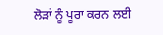ਲੋੜਾਂ ਨੂੰ ਪੂਰਾ ਕਰਨ ਲਈ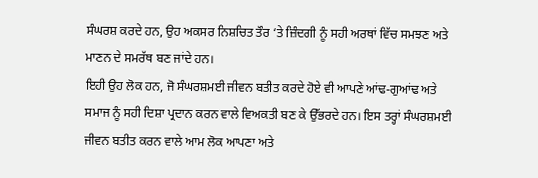ਸੰਘਰਸ਼ ਕਰਦੇ ਹਨ, ਉਹ ਅਕਸਰ ਨਿਸ਼ਚਿਤ ਤੌਰ ‘ਤੇ ਜ਼ਿੰਦਗੀ ਨੂੰ ਸਹੀ ਅਰਥਾਂ ਵਿੱਚ ਸਮਝਣ ਅਤੇ ਮਾਣਨ ਦੇ ਸਮਰੱਥ ਬਣ ਜਾਂਦੇ ਹਨ।
ਇਹੀ ਉਹ ਲੋਕ ਹਨ, ਜੋ ਸੰਘਰਸ਼ਮਈ ਜੀਵਨ ਬਤੀਤ ਕਰਦੇ ਹੋਏ ਵੀ ਆਪਣੇ ਆਂਢ-ਗੁਆਂਢ ਅਤੇ ਸਮਾਜ ਨੂੰ ਸਹੀ ਦਿਸ਼ਾ ਪ੍ਰਦਾਨ ਕਰਨ ਵਾਲੇ ਵਿਅਕਤੀ ਬਣ ਕੇ ਉੱਭਰਦੇ ਹਨ। ਇਸ ਤਰ੍ਹਾਂ ਸੰਘਰਸ਼ਮਈ ਜੀਵਨ ਬਤੀਤ ਕਰਨ ਵਾਲੇ ਆਮ ਲੋਕ ਆਪਣਾ ਅਤੇ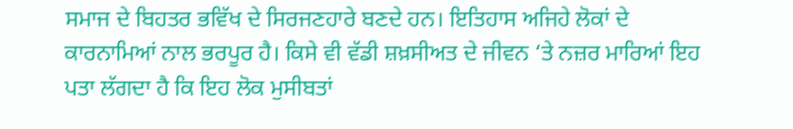ਸਮਾਜ ਦੇ ਬਿਹਤਰ ਭਵਿੱਖ ਦੇ ਸਿਰਜਣਹਾਰੇ ਬਣਦੇ ਹਨ। ਇਤਿਹਾਸ ਅਜਿਹੇ ਲੋਕਾਂ ਦੇ ਕਾਰਨਾਮਿਆਂ ਨਾਲ ਭਰਪੂਰ ਹੈ। ਕਿਸੇ ਵੀ ਵੱਡੀ ਸ਼ਖ਼ਸੀਅਤ ਦੇ ਜੀਵਨ ‘ਤੇ ਨਜ਼ਰ ਮਾਰਿਆਂ ਇਹ ਪਤਾ ਲੱਗਦਾ ਹੈ ਕਿ ਇਹ ਲੋਕ ਮੁਸੀਬਤਾਂ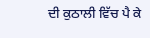ਦੀ ਕੁਠਾਲੀ ਵਿੱਚ ਪੈ ਕੇ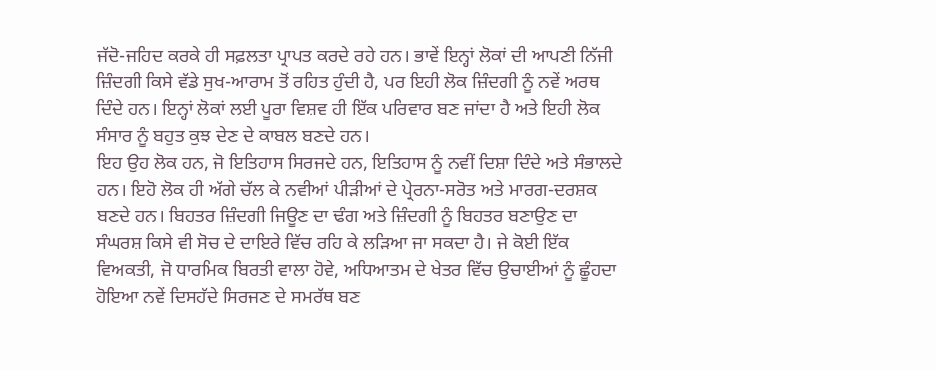ਜੱਦੋ-ਜਹਿਦ ਕਰਕੇ ਹੀ ਸਫ਼ਲਤਾ ਪ੍ਰਾਪਤ ਕਰਦੇ ਰਹੇ ਹਨ। ਭਾਵੇਂ ਇਨ੍ਹਾਂ ਲੋਕਾਂ ਦੀ ਆਪਣੀ ਨਿੱਜੀ ਜ਼ਿੰਦਗੀ ਕਿਸੇ ਵੱਡੇ ਸੁਖ-ਆਰਾਮ ਤੋਂ ਰਹਿਤ ਹੁੰਦੀ ਹੈ, ਪਰ ਇਹੀ ਲੋਕ ਜ਼ਿੰਦਗੀ ਨੂੰ ਨਵੇਂ ਅਰਥ ਦਿੰਦੇ ਹਨ। ਇਨ੍ਹਾਂ ਲੋਕਾਂ ਲਈ ਪੂਰਾ ਵਿਸ਼ਵ ਹੀ ਇੱਕ ਪਰਿਵਾਰ ਬਣ ਜਾਂਦਾ ਹੈ ਅਤੇ ਇਹੀ ਲੋਕ ਸੰਸਾਰ ਨੂੰ ਬਹੁਤ ਕੁਝ ਦੇਣ ਦੇ ਕਾਬਲ ਬਣਦੇ ਹਨ।
ਇਹ ਉਹ ਲੋਕ ਹਨ, ਜੋ ਇਤਿਹਾਸ ਸਿਰਜਦੇ ਹਨ, ਇਤਿਹਾਸ ਨੂੰ ਨਵੀਂ ਦਿਸ਼ਾ ਦਿੰਦੇ ਅਤੇ ਸੰਭਾਲਦੇ ਹਨ। ਇਹੋ ਲੋਕ ਹੀ ਅੱਗੇ ਚੱਲ ਕੇ ਨਵੀਆਂ ਪੀੜੀਆਂ ਦੇ ਪ੍ਰੇਰਨਾ-ਸਰੋਤ ਅਤੇ ਮਾਰਗ-ਦਰਸ਼ਕ ਬਣਦੇ ਹਨ। ਬਿਹਤਰ ਜ਼ਿੰਦਗੀ ਜਿਊਣ ਦਾ ਢੰਗ ਅਤੇ ਜ਼ਿੰਦਗੀ ਨੂੰ ਬਿਹਤਰ ਬਣਾਉਣ ਦਾ ਸੰਘਰਸ਼ ਕਿਸੇ ਵੀ ਸੋਚ ਦੇ ਦਾਇਰੇ ਵਿੱਚ ਰਹਿ ਕੇ ਲੜਿਆ ਜਾ ਸਕਦਾ ਹੈ। ਜੇ ਕੋਈ ਇੱਕ ਵਿਅਕਤੀ, ਜੋ ਧਾਰਮਿਕ ਬਿਰਤੀ ਵਾਲਾ ਹੋਵੇ, ਅਧਿਆਤਮ ਦੇ ਖੇਤਰ ਵਿੱਚ ਉਚਾਈਆਂ ਨੂੰ ਛੂੰਹਦਾ ਹੋਇਆ ਨਵੇਂ ਦਿਸਹੱਦੇ ਸਿਰਜਣ ਦੇ ਸਮਰੱਥ ਬਣ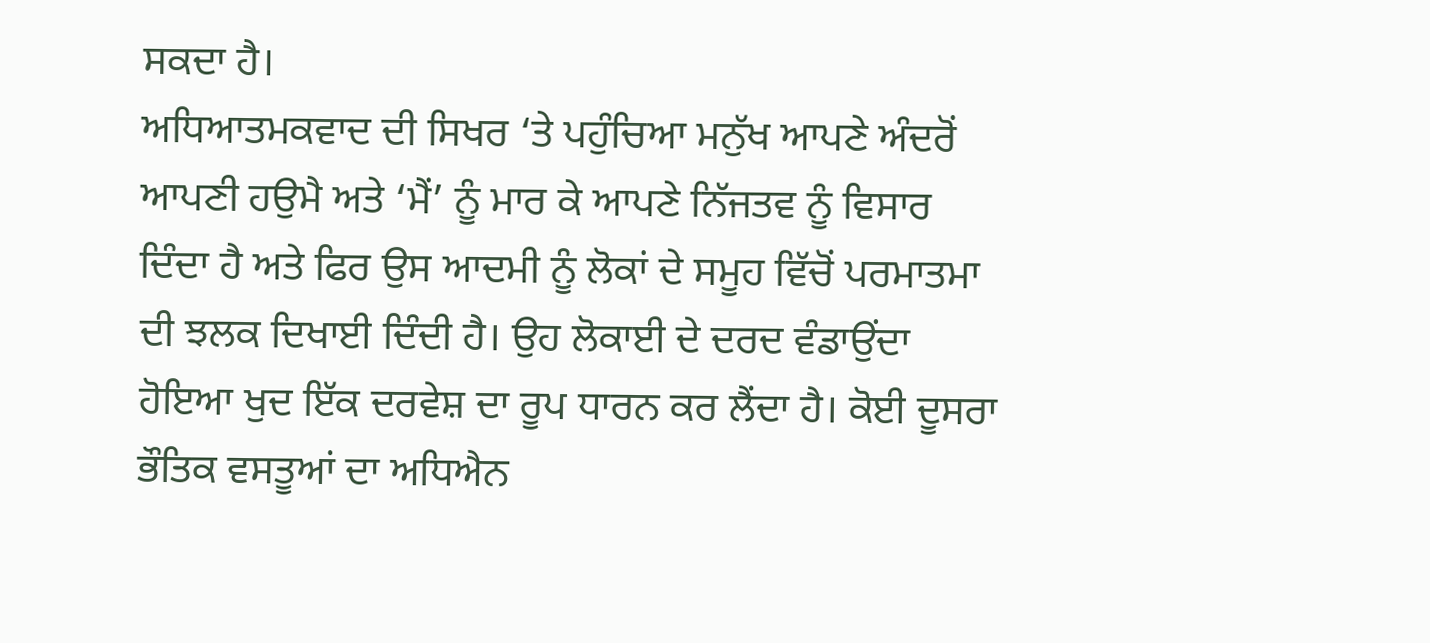ਸਕਦਾ ਹੈ।
ਅਧਿਆਤਮਕਵਾਦ ਦੀ ਸਿਖਰ ‘ਤੇ ਪਹੁੰਚਿਆ ਮਨੁੱਖ ਆਪਣੇ ਅੰਦਰੋਂ ਆਪਣੀ ਹਉਮੈ ਅਤੇ ‘ਮੈਂ’ ਨੂੰ ਮਾਰ ਕੇ ਆਪਣੇ ਨਿੱਜਤਵ ਨੂੰ ਵਿਸਾਰ ਦਿੰਦਾ ਹੈ ਅਤੇ ਫਿਰ ਉਸ ਆਦਮੀ ਨੂੰ ਲੋਕਾਂ ਦੇ ਸਮੂਹ ਵਿੱਚੋਂ ਪਰਮਾਤਮਾ ਦੀ ਝਲਕ ਦਿਖਾਈ ਦਿੰਦੀ ਹੈ। ਉਹ ਲੋਕਾਈ ਦੇ ਦਰਦ ਵੰਡਾਉਂਦਾ ਹੋਇਆ ਖੁਦ ਇੱਕ ਦਰਵੇਸ਼ ਦਾ ਰੂਪ ਧਾਰਨ ਕਰ ਲੈਂਦਾ ਹੈ। ਕੋਈ ਦੂਸਰਾ ਭੌਤਿਕ ਵਸਤੂਆਂ ਦਾ ਅਧਿਐਨ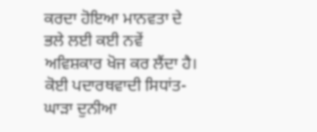ਕਰਦਾ ਹੋਇਆ ਮਾਨਵਤਾ ਦੇ ਭਲੇ ਲਈ ਕਈ ਨਵੇਂ ਅਵਿਸ਼ਕਾਰ ਖੋਜ ਕਰ ਲੈਂਦਾ ਹੈ। ਕੋਈ ਪਦਾਰਥਵਾਦੀ ਸਿਧਾਂਤ-ਘਾੜਾ ਦੁਨੀਆ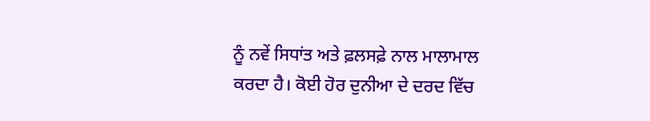ਨੂੰ ਨਵੇਂ ਸਿਧਾਂਤ ਅਤੇ ਫ਼ਲਸਫ਼ੇ ਨਾਲ ਮਾਲਾਮਾਲ ਕਰਦਾ ਹੈ। ਕੋਈ ਹੋਰ ਦੁਨੀਆ ਦੇ ਦਰਦ ਵਿੱਚ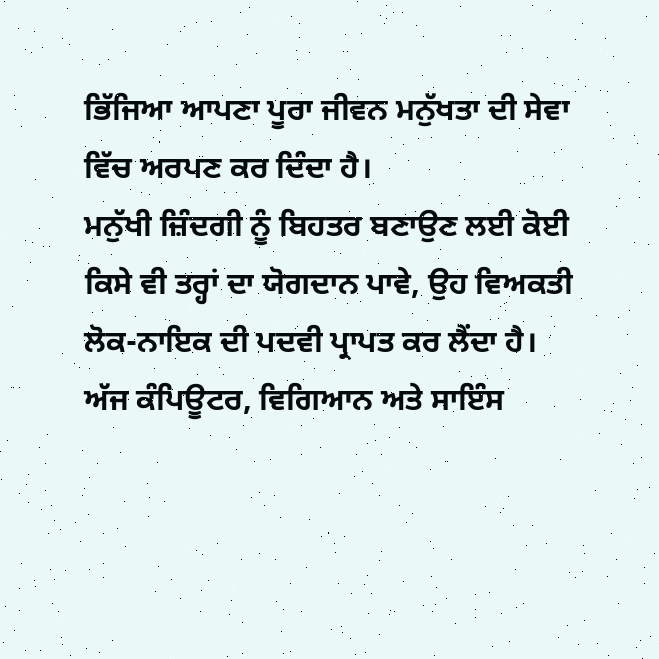ਭਿੱਜਿਆ ਆਪਣਾ ਪੂਰਾ ਜੀਵਨ ਮਨੁੱਖਤਾ ਦੀ ਸੇਵਾ ਵਿੱਚ ਅਰਪਣ ਕਰ ਦਿੰਦਾ ਹੈ।
ਮਨੁੱਖੀ ਜ਼ਿੰਦਗੀ ਨੂੰ ਬਿਹਤਰ ਬਣਾਉਣ ਲਈ ਕੋਈ ਕਿਸੇ ਵੀ ਤਰ੍ਹਾਂ ਦਾ ਯੋਗਦਾਨ ਪਾਵੇ, ਉਹ ਵਿਅਕਤੀ ਲੋਕ-ਨਾਇਕ ਦੀ ਪਦਵੀ ਪ੍ਰਾਪਤ ਕਰ ਲੈਂਦਾ ਹੈ। ਅੱਜ ਕੰਪਿਊਟਰ, ਵਿਗਿਆਨ ਅਤੇ ਸਾਇੰਸ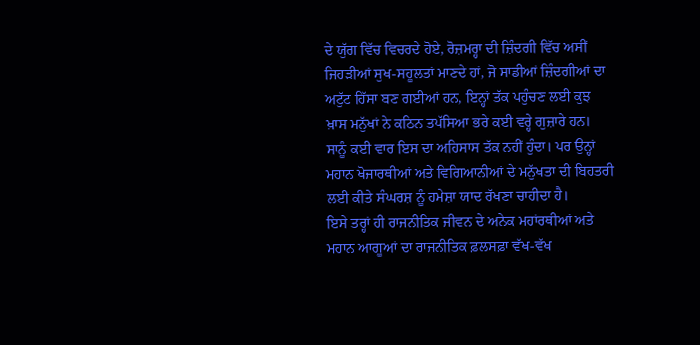ਦੇ ਯੁੱਗ ਵਿੱਚ ਵਿਚਰਦੇ ਹੋਏ, ਰੋਜ਼ਮਰ੍ਹਾ ਦੀ ਜ਼ਿੰਦਗੀ ਵਿੱਚ ਅਸੀਂ ਜਿਹੜੀਆਂ ਸੁਖ-ਸਹੂਲਤਾਂ ਮਾਣਦੇ ਹਾਂ, ਜੋ ਸਾਡੀਆਂ ਜ਼ਿੰਦਗੀਆਂ ਦਾ ਅਟੁੱਟ ਹਿੱਸਾ ਬਣ ਗਈਆਂ ਹਨ, ਇਨ੍ਹਾਂ ਤੱਕ ਪਹੁੰਚਣ ਲਈ ਕੁਝ ਖ਼ਾਸ ਮਨੁੱਖਾਂ ਨੇ ਕਠਿਨ ਤਪੱਸਿਆ ਭਰੇ ਕਈ ਵਰ੍ਹੇ ਗੁਜ਼ਾਰੇ ਹਨ। ਸਾਨੂੰ ਕਈ ਵਾਰ ਇਸ ਦਾ ਅਹਿਸਾਸ ਤੱਕ ਨਹੀਂ ਹੁੰਦਾ। ਪਰ ਉਨ੍ਹਾਂ ਮਹਾਨ ਖੋਜਾਰਥੀਆਂ ਅਤੇ ਵਿਗਿਆਨੀਆਂ ਦੇ ਮਨੁੱਖਤਾ ਦੀ ਬਿਹਤਰੀ ਲਈ ਕੀਤੇ ਸੰਘਰਸ਼ ਨੂੰ ਹਮੇਸ਼ਾ ਯਾਦ ਰੱਖਣਾ ਚਾਹੀਦਾ ਹੈ।
ਇਸੇ ਤਰ੍ਹਾਂ ਹੀ ਰਾਜਨੀਤਿਕ ਜੀਵਨ ਦੇ ਅਨੇਕ ਮਹਾਂਰਥੀਆਂ ਅਤੇ ਮਹਾਨ ਆਗੂਆਂ ਦਾ ਰਾਜਨੀਤਿਕ ਫ਼ਲਸਫ਼ਾ ਵੱਖ-ਵੱਖ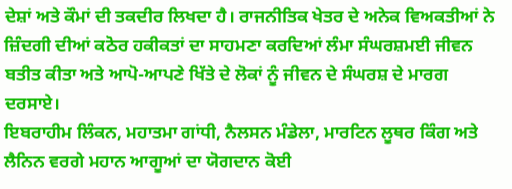ਦੇਸ਼ਾਂ ਅਤੇ ਕੌਮਾਂ ਦੀ ਤਕਦੀਰ ਲਿਖਦਾ ਹੈ। ਰਾਜਨੀਤਿਕ ਖੇਤਰ ਦੇ ਅਨੇਕ ਵਿਅਕਤੀਆਂ ਨੇ ਜ਼ਿੰਦਗੀ ਦੀਆਂ ਕਠੋਰ ਹਕੀਕਤਾਂ ਦਾ ਸਾਹਮਣਾ ਕਰਦਿਆਂ ਲੰਮਾ ਸੰਘਰਸ਼ਮਈ ਜੀਵਨ ਬਤੀਤ ਕੀਤਾ ਅਤੇ ਆਪੋ-ਆਪਣੇ ਖਿੱਤੇ ਦੇ ਲੋਕਾਂ ਨੂੰ ਜੀਵਨ ਦੇ ਸੰਘਰਸ਼ ਦੇ ਮਾਰਗ ਦਰਸਾਏ।
ਇਬਰਾਹੀਮ ਲਿੰਕਨ, ਮਹਾਤਮਾ ਗਾਂਧੀ, ਨੈਲਸਨ ਮੰਡੇਲਾ, ਮਾਰਟਿਨ ਲੂਥਰ ਕਿੰਗ ਅਤੇ ਲੈਨਿਨ ਵਰਗੇ ਮਹਾਨ ਆਗੂਆਂ ਦਾ ਯੋਗਦਾਨ ਕੋਈ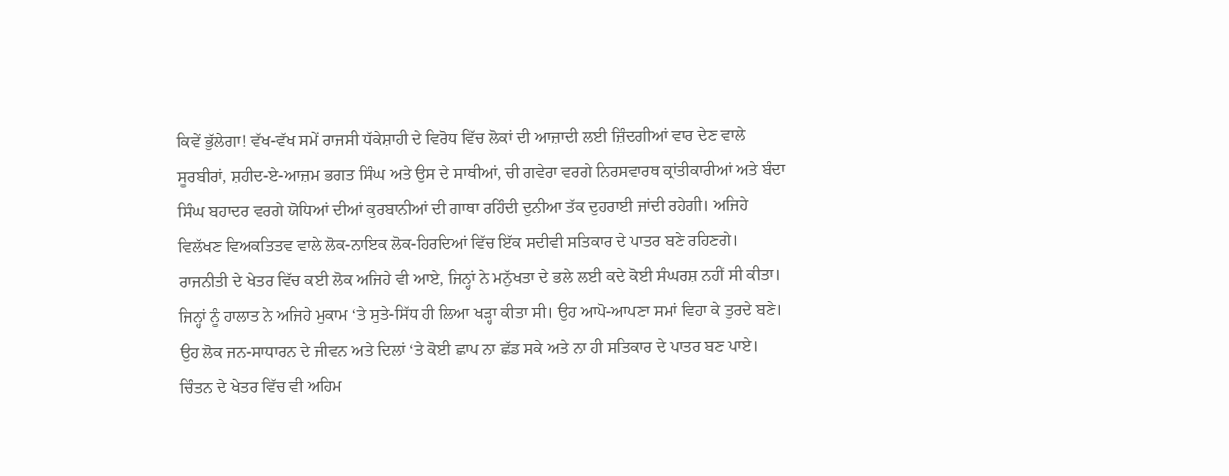ਕਿਵੇਂ ਭੁੱਲੇਗਾ! ਵੱਖ-ਵੱਖ ਸਮੇਂ ਰਾਜਸੀ ਧੱਕੇਸ਼ਾਹੀ ਦੇ ਵਿਰੋਧ ਵਿੱਚ ਲੋਕਾਂ ਦੀ ਆਜ਼ਾਦੀ ਲਈ ਜ਼ਿੰਦਗੀਆਂ ਵਾਰ ਦੇਣ ਵਾਲੇ ਸੂਰਬੀਰਾਂ, ਸ਼ਹੀਦ-ਏ-ਆਜ਼ਮ ਭਗਤ ਸਿੰਘ ਅਤੇ ਉਸ ਦੇ ਸਾਥੀਆਂ, ਚੀ ਗਵੇਰਾ ਵਰਗੇ ਨਿਰਸਵਾਰਥ ਕ੍ਰਾਂਤੀਕਾਰੀਆਂ ਅਤੇ ਬੰਦਾ ਸਿੰਘ ਬਹਾਦਰ ਵਰਗੇ ਯੋਧਿਆਂ ਦੀਆਂ ਕੁਰਬਾਨੀਆਂ ਦੀ ਗਾਥਾ ਰਹਿੰਦੀ ਦੁਨੀਆ ਤੱਕ ਦੁਹਰਾਈ ਜਾਂਦੀ ਰਹੇਗੀ। ਅਜਿਹੇ ਵਿਲੱਖਣ ਵਿਅਕਤਿਤਵ ਵਾਲੇ ਲੋਕ-ਨਾਇਕ ਲੋਕ-ਹਿਰਦਿਆਂ ਵਿੱਚ ਇੱਕ ਸਦੀਵੀ ਸਤਿਕਾਰ ਦੇ ਪਾਤਰ ਬਣੇ ਰਹਿਣਗੇ।
ਰਾਜਨੀਤੀ ਦੇ ਖੇਤਰ ਵਿੱਚ ਕਈ ਲੋਕ ਅਜਿਹੇ ਵੀ ਆਏ, ਜਿਨ੍ਹਾਂ ਨੇ ਮਨੁੱਖਤਾ ਦੇ ਭਲੇ ਲਈ ਕਦੇ ਕੋਈ ਸੰਘਰਸ਼ ਨਹੀਂ ਸੀ ਕੀਤਾ। ਜਿਨ੍ਹਾਂ ਨੂੰ ਹਾਲਾਤ ਨੇ ਅਜਿਹੇ ਮੁਕਾਮ ‘ਤੇ ਸੁਤੇ-ਸਿੱਧ ਹੀ ਲਿਆ ਖੜ੍ਹਾ ਕੀਤਾ ਸੀ। ਉਹ ਆਪੋ-ਆਪਣਾ ਸਮਾਂ ਵਿਹਾ ਕੇ ਤੁਰਦੇ ਬਣੇ। ਉਹ ਲੋਕ ਜਨ-ਸਾਧਾਰਨ ਦੇ ਜੀਵਨ ਅਤੇ ਦਿਲਾਂ ‘ਤੇ ਕੋਈ ਛਾਪ ਨਾ ਛੱਡ ਸਕੇ ਅਤੇ ਨਾ ਹੀ ਸਤਿਕਾਰ ਦੇ ਪਾਤਰ ਬਣ ਪਾਏ।
ਚਿੰਤਨ ਦੇ ਖੇਤਰ ਵਿੱਚ ਵੀ ਅਹਿਮ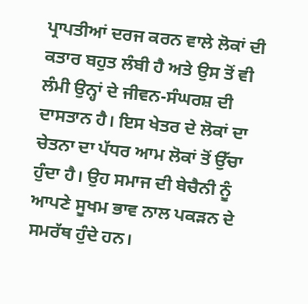ਪ੍ਰਾਪਤੀਆਂ ਦਰਜ ਕਰਨ ਵਾਲੇ ਲੋਕਾਂ ਦੀ ਕਤਾਰ ਬਹੁਤ ਲੰਬੀ ਹੈ ਅਤੇ ਉਸ ਤੋਂ ਵੀ ਲੰਮੀ ਉਨ੍ਹਾਂ ਦੇ ਜੀਵਨ-ਸੰਘਰਸ਼ ਦੀ ਦਾਸਤਾਨ ਹੈ। ਇਸ ਖੇਤਰ ਦੇ ਲੋਕਾਂ ਦਾ ਚੇਤਨਾ ਦਾ ਪੱਧਰ ਆਮ ਲੋਕਾਂ ਤੋਂ ਉੱਚਾ ਹੁੰਦਾ ਹੈ। ਉਹ ਸਮਾਜ ਦੀ ਬੇਚੈਨੀ ਨੂੰ ਆਪਣੇ ਸੂਖਮ ਭਾਵ ਨਾਲ ਪਕੜਨ ਦੇ ਸਮਰੱਥ ਹੁੰਦੇ ਹਨ।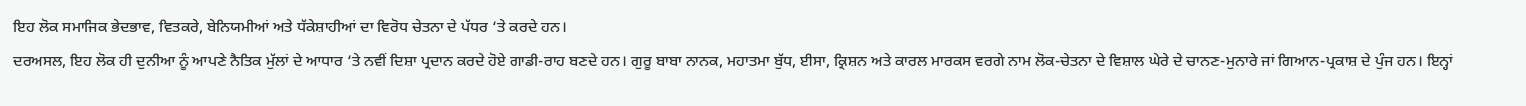ਇਹ ਲੋਕ ਸਮਾਜਿਕ ਭੇਦਭਾਵ, ਵਿਤਕਰੇ, ਬੇਨਿਯਮੀਆਂ ਅਤੇ ਧੱਕੇਸ਼ਾਹੀਆਂ ਦਾ ਵਿਰੋਧ ਚੇਤਨਾ ਦੇ ਪੱਧਰ ‘ਤੇ ਕਰਦੇ ਹਨ।
ਦਰਅਸਲ, ਇਹ ਲੋਕ ਹੀ ਦੁਨੀਆ ਨੂੰ ਆਪਣੇ ਨੈਤਿਕ ਮੁੱਲਾਂ ਦੇ ਆਧਾਰ ‘ਤੇ ਨਵੀਂ ਦਿਸ਼ਾ ਪ੍ਰਦਾਨ ਕਰਦੇ ਹੋਏ ਗਾਡੀ-ਰਾਹ ਬਣਦੇ ਹਨ। ਗੁਰੂ ਬਾਬਾ ਨਾਨਕ, ਮਹਾਤਮਾ ਬੁੱਧ, ਈਸਾ, ਕ੍ਰਿਸ਼ਨ ਅਤੇ ਕਾਰਲ ਮਾਰਕਸ ਵਰਗੇ ਨਾਮ ਲੋਕ-ਚੇਤਨਾ ਦੇ ਵਿਸ਼ਾਲ ਘੇਰੇ ਦੇ ਚਾਨਣ-ਮੁਨਾਰੇ ਜਾਂ ਗਿਆਨ-ਪ੍ਰਕਾਸ਼ ਦੇ ਪੁੰਜ ਹਨ। ਇਨ੍ਹਾਂ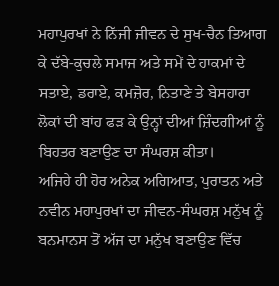ਮਹਾਪੁਰਖਾਂ ਨੇ ਨਿੱਜੀ ਜੀਵਨ ਦੇ ਸੁਖ-ਚੈਨ ਤਿਆਗ ਕੇ ਦੱਬੇ-ਕੁਚਲੇ ਸਮਾਜ ਅਤੇ ਸਮੇਂ ਦੇ ਹਾਕਮਾਂ ਦੇ ਸਤਾਏ, ਡਰਾਏ, ਕਮਜ਼ੋਰ, ਨਿਤਾਣੇ ਤੇ ਬੇਸਹਾਰਾ ਲੋਕਾਂ ਦੀ ਬਾਂਹ ਫੜ ਕੇ ਉਨ੍ਹਾਂ ਦੀਆਂ ਜ਼ਿੰਦਗੀਆਂ ਨੂੰ ਬਿਹਤਰ ਬਣਾਉਣ ਦਾ ਸੰਘਰਸ਼ ਕੀਤਾ।
ਅਜਿਹੇ ਹੀ ਹੋਰ ਅਨੇਕ ਅਗਿਆਤ, ਪੁਰਾਤਨ ਅਤੇ ਨਵੀਨ ਮਹਾਪੁਰਖਾਂ ਦਾ ਜੀਵਨ-ਸੰਘਰਸ਼ ਮਨੁੱਖ ਨੂੰ ਬਨਮਾਨਸ ਤੋਂ ਅੱਜ ਦਾ ਮਨੁੱਖ ਬਣਾਉਣ ਵਿੱਚ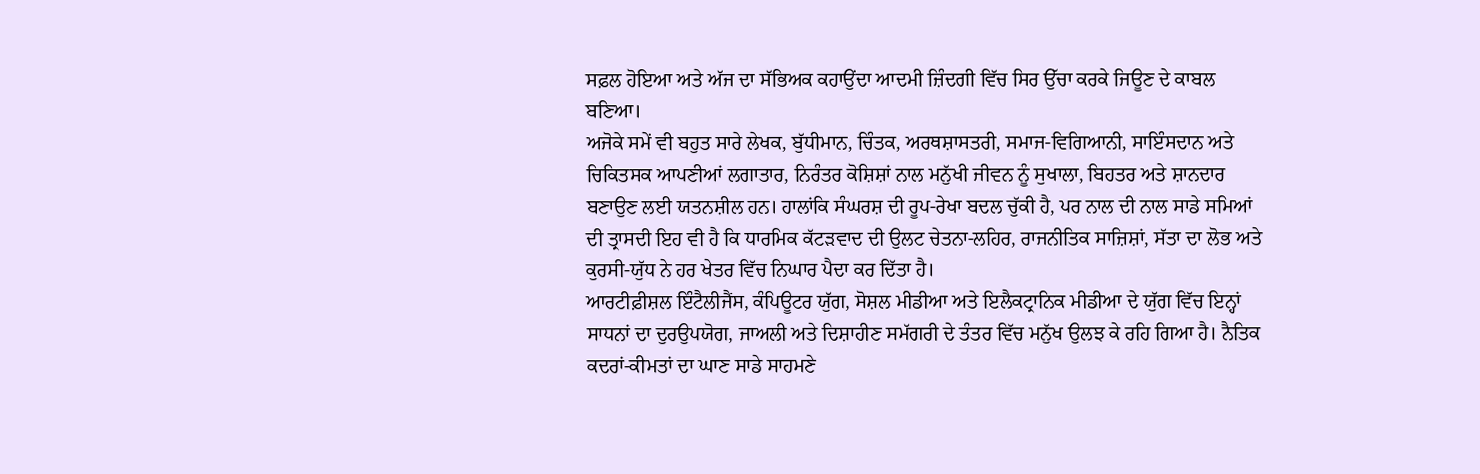ਸਫ਼ਲ ਹੋਇਆ ਅਤੇ ਅੱਜ ਦਾ ਸੱਭਿਅਕ ਕਹਾਉਂਦਾ ਆਦਮੀ ਜ਼ਿੰਦਗੀ ਵਿੱਚ ਸਿਰ ਉੱਚਾ ਕਰਕੇ ਜਿਊਣ ਦੇ ਕਾਬਲ ਬਣਿਆ।
ਅਜੋਕੇ ਸਮੇਂ ਵੀ ਬਹੁਤ ਸਾਰੇ ਲੇਖਕ, ਬੁੱਧੀਮਾਨ, ਚਿੰਤਕ, ਅਰਥਸ਼ਾਸਤਰੀ, ਸਮਾਜ-ਵਿਗਿਆਨੀ, ਸਾਇੰਸਦਾਨ ਅਤੇ ਚਿਕਿਤਸਕ ਆਪਣੀਆਂ ਲਗਾਤਾਰ, ਨਿਰੰਤਰ ਕੋਸ਼ਿਸ਼ਾਂ ਨਾਲ ਮਨੁੱਖੀ ਜੀਵਨ ਨੂੰ ਸੁਖਾਲਾ, ਬਿਹਤਰ ਅਤੇ ਸ਼ਾਨਦਾਰ ਬਣਾਉਣ ਲਈ ਯਤਨਸ਼ੀਲ ਹਨ। ਹਾਲਾਂਕਿ ਸੰਘਰਸ਼ ਦੀ ਰੂਪ-ਰੇਖਾ ਬਦਲ ਚੁੱਕੀ ਹੈ, ਪਰ ਨਾਲ ਦੀ ਨਾਲ ਸਾਡੇ ਸਮਿਆਂ ਦੀ ਤ੍ਰਾਸਦੀ ਇਹ ਵੀ ਹੈ ਕਿ ਧਾਰਮਿਕ ਕੱਟੜਵਾਦ ਦੀ ਉਲਟ ਚੇਤਨਾ-ਲਹਿਰ, ਰਾਜਨੀਤਿਕ ਸਾਜ਼ਿਸ਼ਾਂ, ਸੱਤਾ ਦਾ ਲੋਭ ਅਤੇ ਕੁਰਸੀ-ਯੁੱਧ ਨੇ ਹਰ ਖੇਤਰ ਵਿੱਚ ਨਿਘਾਰ ਪੈਦਾ ਕਰ ਦਿੱਤਾ ਹੈ।
ਆਰਟੀਫ਼ੀਸ਼ਲ ਇੰਟੈਲੀਜੈਂਸ, ਕੰਪਿਊਟਰ ਯੁੱਗ, ਸੋਸ਼ਲ ਮੀਡੀਆ ਅਤੇ ਇਲੈਕਟ੍ਰਾਨਿਕ ਮੀਡੀਆ ਦੇ ਯੁੱਗ ਵਿੱਚ ਇਨ੍ਹਾਂ ਸਾਧਨਾਂ ਦਾ ਦੁਰਉਪਯੋਗ, ਜਾਅਲੀ ਅਤੇ ਦਿਸ਼ਾਹੀਣ ਸਮੱਗਰੀ ਦੇ ਤੰਤਰ ਵਿੱਚ ਮਨੁੱਖ ਉਲਝ ਕੇ ਰਹਿ ਗਿਆ ਹੈ। ਨੈਤਿਕ ਕਦਰਾਂ-ਕੀਮਤਾਂ ਦਾ ਘਾਣ ਸਾਡੇ ਸਾਹਮਣੇ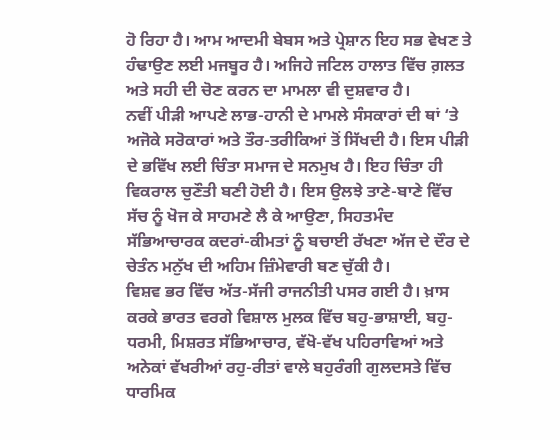ਹੋ ਰਿਹਾ ਹੈ। ਆਮ ਆਦਮੀ ਬੇਬਸ ਅਤੇ ਪ੍ਰੇਸ਼ਾਨ ਇਹ ਸਭ ਵੇਖਣ ਤੇ ਹੰਢਾਉਣ ਲਈ ਮਜਬੂਰ ਹੈ। ਅਜਿਹੇ ਜਟਿਲ ਹਾਲਾਤ ਵਿੱਚ ਗ਼ਲਤ ਅਤੇ ਸਹੀ ਦੀ ਚੋਣ ਕਰਨ ਦਾ ਮਾਮਲਾ ਵੀ ਦੁਸ਼ਵਾਰ ਹੈ।
ਨਵੀਂ ਪੀੜੀ ਆਪਣੇ ਲਾਭ-ਹਾਨੀ ਦੇ ਮਾਮਲੇ ਸੰਸਕਾਰਾਂ ਦੀ ਥਾਂ ‘ਤੇ ਅਜੋਕੇ ਸਰੋਕਾਰਾਂ ਅਤੇ ਤੌਰ-ਤਰੀਕਿਆਂ ਤੋਂ ਸਿੱਖਦੀ ਹੈ। ਇਸ ਪੀੜੀ ਦੇ ਭਵਿੱਖ ਲਈ ਚਿੰਤਾ ਸਮਾਜ ਦੇ ਸਨਮੁਖ ਹੈ। ਇਹ ਚਿੰਤਾ ਹੀ ਵਿਕਰਾਲ ਚੁਣੌਤੀ ਬਣੀ ਹੋਈ ਹੈ। ਇਸ ਉਲਝੇ ਤਾਣੇ-ਬਾਣੇ ਵਿੱਚ ਸੱਚ ਨੂੰ ਖੋਜ ਕੇ ਸਾਹਮਣੇ ਲੈ ਕੇ ਆਉਣਾ, ਸਿਹਤਮੰਦ ਸੱਭਿਆਚਾਰਕ ਕਦਰਾਂ-ਕੀਮਤਾਂ ਨੂੰ ਬਚਾਈ ਰੱਖਣਾ ਅੱਜ ਦੇ ਦੌਰ ਦੇ ਚੇਤੰਨ ਮਨੁੱਖ ਦੀ ਅਹਿਮ ਜ਼ਿੰਮੇਵਾਰੀ ਬਣ ਚੁੱਕੀ ਹੈ।
ਵਿਸ਼ਵ ਭਰ ਵਿੱਚ ਅੱਤ-ਸੱਜੀ ਰਾਜਨੀਤੀ ਪਸਰ ਗਈ ਹੈ। ਖ਼ਾਸ ਕਰਕੇ ਭਾਰਤ ਵਰਗੇ ਵਿਸ਼ਾਲ ਮੁਲਕ ਵਿੱਚ ਬਹੁ-ਭਾਸ਼ਾਈ, ਬਹੁ-ਧਰਮੀ, ਮਿਸ਼ਰਤ ਸੱਭਿਆਚਾਰ, ਵੱਖੋ-ਵੱਖ ਪਹਿਰਾਵਿਆਂ ਅਤੇ ਅਨੇਕਾਂ ਵੱਖਰੀਆਂ ਰਹੁ-ਰੀਤਾਂ ਵਾਲੇ ਬਹੁਰੰਗੀ ਗੁਲਦਸਤੇ ਵਿੱਚ ਧਾਰਮਿਕ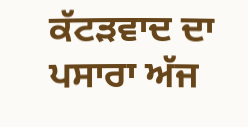ਕੱਟੜਵਾਦ ਦਾ ਪਸਾਰਾ ਅੱਜ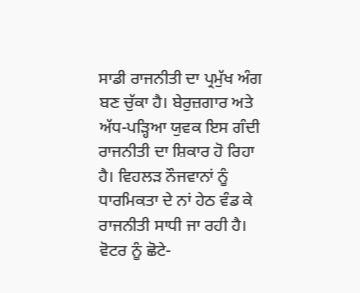ਸਾਡੀ ਰਾਜਨੀਤੀ ਦਾ ਪ੍ਰਮੁੱਖ ਅੰਗ ਬਣ ਚੁੱਕਾ ਹੈ। ਬੇਰੁਜ਼ਗਾਰ ਅਤੇ ਅੱਧ-ਪੜ੍ਹਿਆ ਯੁਵਕ ਇਸ ਗੰਦੀ ਰਾਜਨੀਤੀ ਦਾ ਸ਼ਿਕਾਰ ਹੋ ਰਿਹਾ ਹੈ। ਵਿਹਲੜ ਨੌਜਵਾਨਾਂ ਨੂੰ ਧਾਰਮਿਕਤਾ ਦੇ ਨਾਂ ਹੇਠ ਵੰਡ ਕੇ ਰਾਜਨੀਤੀ ਸਾਧੀ ਜਾ ਰਹੀ ਹੈ। ਵੋਟਰ ਨੂੰ ਛੋਟੇ-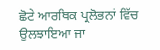ਛੋਟੇ ਆਰਥਿਕ ਪ੍ਰਲੋਭਨਾਂ ਵਿੱਚ ਉਲਝਾਇਆ ਜਾ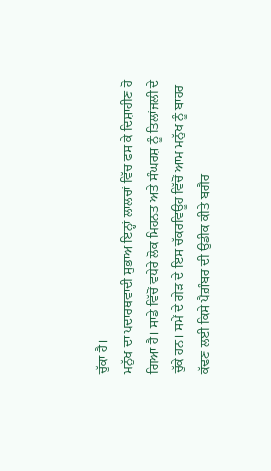ਚੁੱਕਾ ਹੈ।
ਮਨੁੱਖ ਦਾ ਪਦਾਰਥਵਾਦੀ ਸੁਭਾਅ ਇਨ੍ਹਾਂ ਲਾਲਚਾਂ ਵਿੱਚ ਫਸ ਕੇ ਦਿਸ਼ਾਹੀਣ ਹੋ ਗਿਆ ਹੈ। ਸਾਡੇ ਵਿੱਚੋਂ ਵਧੇਰੇ ਲੋਕ ਮਿਹਨਤ ਅਤੇ ਸੰਘਰਸ਼ ਨੂੰ ਤਿਲਾਂਜਲੀ ਦੇ ਚੁੱਕੇ ਹਨ। ਸਮੇਂ ਦੇ ਗੇੜ ਦੇ ਇਸ ਚੱਕਰਵਿਊਹ ਵਿੱਚੋਂ ਆਮ ਮਨੁੱਖ ਨੂੰ ਬਾਹਰ ਕੱਢਣ ਲਈ ਕਿਸੇ ਪੈਗ਼ੰਬਰ ਦੀ ਉਡੀਕ ਕੀਤੇ ਬਗੈਰ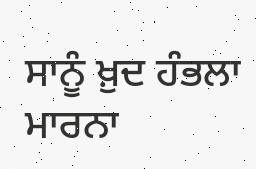ਸਾਨੂੰ ਖ਼ੁਦ ਹੰਭਲਾ ਮਾਰਨਾ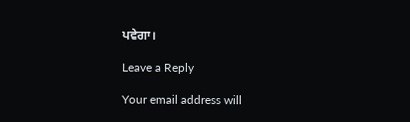ਪਵੇਗਾ।

Leave a Reply

Your email address will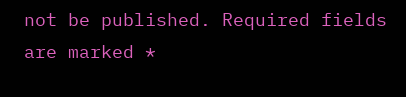not be published. Required fields are marked *